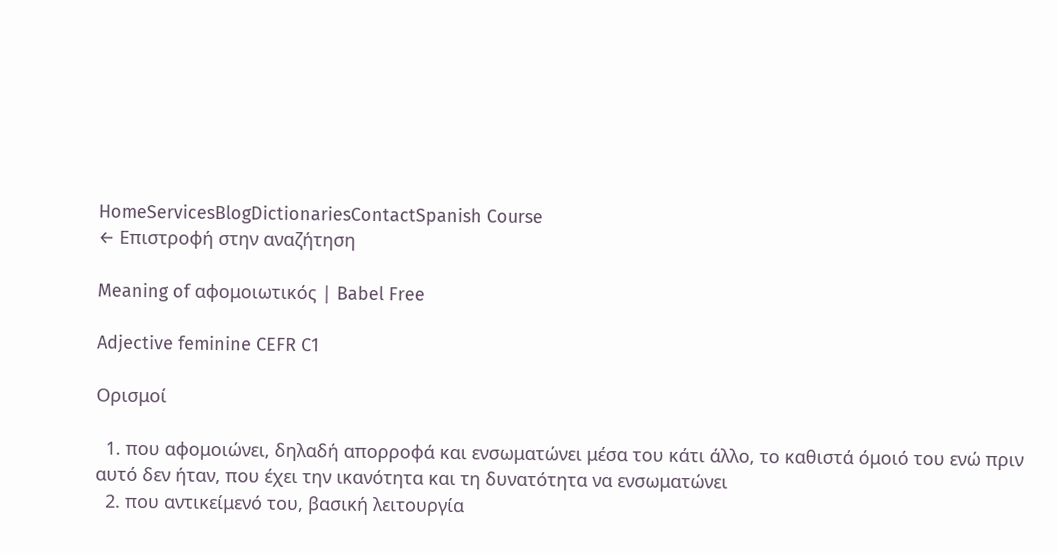HomeServicesBlogDictionariesContactSpanish Course
← Επιστροφή στην αναζήτηση

Meaning of αφομοιωτικός | Babel Free

Adjective feminine CEFR C1

Ορισμοί

  1. που αφομοιώνει, δηλαδή απορροφά και ενσωματώνει μέσα του κάτι άλλο, το καθιστά όμοιό του ενώ πριν αυτό δεν ήταν, που έχει την ικανότητα και τη δυνατότητα να ενσωματώνει
  2. που αντικείμενό του, βασική λειτουργία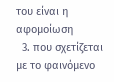του είναι η αφομοίωση
  3. που σχετίζεται με το φαινόμενο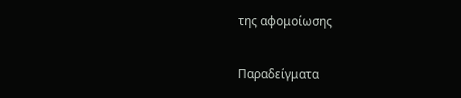της αφομοίωσης

Παραδείγματα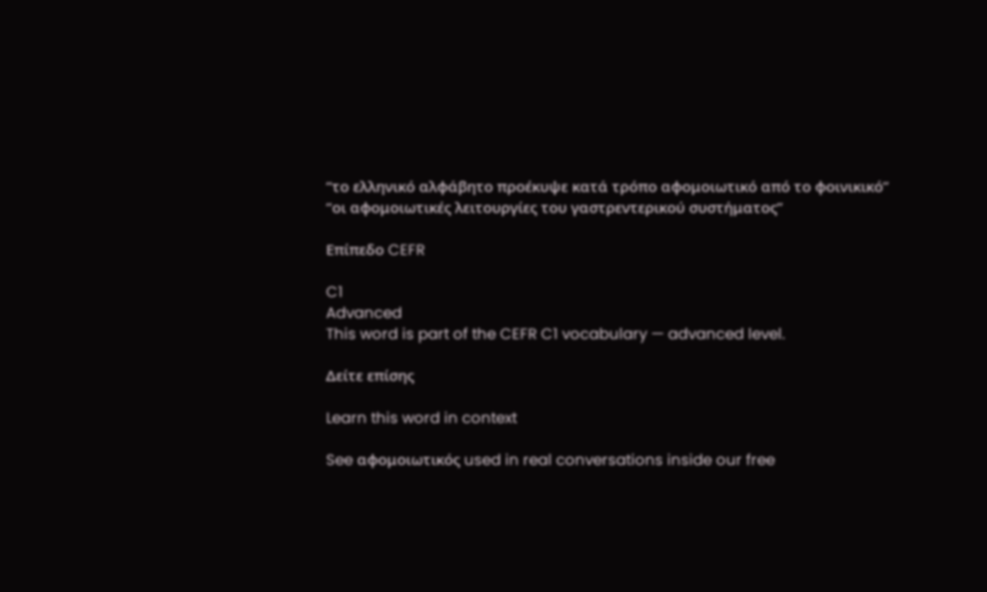“το ελληνικό αλφάβητο προέκυψε κατά τρόπο αφομοιωτικό από το φοινικικό”
“οι αφομοιωτικές λειτουργίες του γαστρεντερικού συστήματος”

Επίπεδο CEFR

C1
Advanced
This word is part of the CEFR C1 vocabulary — advanced level.

Δείτε επίσης

Learn this word in context

See αφομοιωτικός used in real conversations inside our free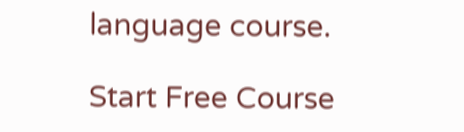language course.

Start Free Course